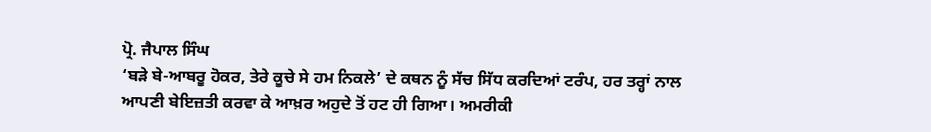ਪ੍ਰੋ. ਜੈਪਾਲ ਸਿੰਘ
‘ਬੜੇ ਬੇ-ਆਬਰੂ ਹੋਕਰ, ਤੇਰੇ ਕੂਚੇ ਸੇ ਹਮ ਨਿਕਲੇ’ ਦੇ ਕਥਨ ਨੂੰ ਸੱਚ ਸਿੱਧ ਕਰਦਿਆਂ ਟਰੰਪ, ਹਰ ਤਰ੍ਹਾਂ ਨਾਲ ਆਪਣੀ ਬੇਇਜ਼ਤੀ ਕਰਵਾ ਕੇ ਆਖ਼ਰ ਅਹੁਦੇ ਤੋਂ ਹਟ ਹੀ ਗਿਆ। ਅਮਰੀਕੀ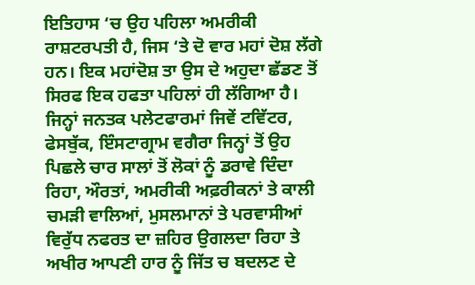ਇਤਿਹਾਸ ‘ਚ ਉਹ ਪਹਿਲਾ ਅਮਰੀਕੀ ਰਾਸ਼ਟਰਪਤੀ ਹੈ, ਜਿਸ ‘ਤੇ ਦੋ ਵਾਰ ਮਹਾਂ ਦੋਸ਼ ਲੱਗੇ ਹਨ। ਇਕ ਮਹਾਂਦੋਸ਼ ਤਾ ਉਸ ਦੇ ਅਹੁਦਾ ਛੱਡਣ ਤੋਂ ਸਿਰਫ ਇਕ ਹਫਤਾ ਪਹਿਲਾਂ ਹੀ ਲੱਗਿਆ ਹੈ। ਜਿਨ੍ਹਾਂ ਜਨਤਕ ਪਲੇਟਫਾਰਮਾਂ ਜਿਵੇਂ ਟਵਿੱਟਰ, ਫੇਸਬੁੱਕ, ਇੰਸਟਾਗ੍ਰਾਮ ਵਗੈਰਾ ਜਿਨ੍ਹਾਂ ਤੋਂ ਉਹ ਪਿਛਲੇ ਚਾਰ ਸਾਲਾਂ ਤੋਂ ਲੋਕਾਂ ਨੂੰ ਡਰਾਵੇ ਦਿੰਦਾ ਰਿਹਾ, ਔਰਤਾਂ, ਅਮਰੀਕੀ ਅਫ਼ਰੀਕਨਾਂ ਤੇ ਕਾਲੀ ਚਮੜੀ ਵਾਲਿਆਂ, ਮੁਸਲਮਾਨਾਂ ਤੇ ਪਰਵਾਸੀਆਂ ਵਿਰੁੱਧ ਨਫਰਤ ਦਾ ਜ਼ਹਿਰ ਉਗਲਦਾ ਰਿਹਾ ਤੇ ਅਖੀਰ ਆਪਣੀ ਹਾਰ ਨੂੰ ਜਿੱਤ ਚ ਬਦਲਣ ਦੇ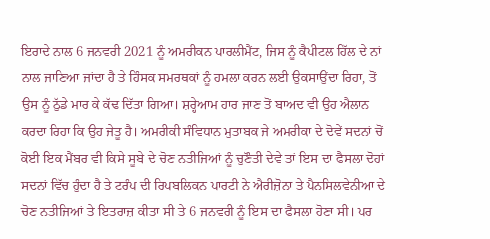ਇਰਾਦੇ ਨਾਲ 6 ਜਨਵਰੀ 2021 ਨੂੰ ਅਮਰੀਕਨ ਪਾਰਲੀਮੈਂਟ, ਜਿਸ ਨੂੰ ਕੈਪੀਟਲ ਹਿੱਲ ਦੇ ਨਾਂ ਨਾਲ ਜਾਣਿਆ ਜਾਂਦਾ ਹੈ ਤੇ ਹਿੰਸਕ ਸਮਰਥਕਾਂ ਨੂੰ ਹਮਲਾ ਕਰਨ ਲਈ ਉਕਸਾਉਂਦਾ ਰਿਹਾ, ਤੋਂ ਉਸ ਨੂੰ ਠੁੱਡੇ ਮਾਰ ਕੇ ਕੱਢ ਦਿੱਤਾ ਗਿਆ। ਸ਼ਰ੍ਹੇਆਮ ਹਾਰ ਜਾਣ ਤੋਂ ਬਾਅਦ ਵੀ ਉਹ ਐਲਾਨ ਕਰਦਾ ਰਿਹਾ ਕਿ ਉਹ ਜੇਤੂ ਹੈ। ਅਮਰੀਕੀ ਸੰਵਿਧਾਨ ਮੁਤਾਬਕ ਜੇ ਅਮਰੀਕਾ ਦੇ ਦੋਵੇਂ ਸਦਨਾਂ ਚੋਂ ਕੋਈ ਇਕ ਮੈਂਬਰ ਵੀ ਕਿਸੇ ਸੂਬੇ ਦੇ ਚੋਣ ਨਤੀਜਿਆਂ ਨੂੰ ਚੁਣੌਤੀ ਦੇਵੇ ਤਾਂ ਇਸ ਦਾ ਫੈਸਲਾ ਦੋਹਾਂ ਸਦਨਾਂ ਵਿੱਚ ਹੁੰਦਾ ਹੈ ਤੇ ਟਰੰਪ ਦੀ ਰਿਪਬਲਿਕਨ ਪਾਰਟੀ ਨੇ ਐਰੀਜ਼ੋਨਾ ਤੇ ਪੈਨਸਿਲਵੇਨੀਆ ਦੇ ਚੋਣ ਨਤੀਜਿਆਂ ਤੇ ਇਤਰਾਜ਼ ਕੀਤਾ ਸੀ ਤੇ 6 ਜਨਵਰੀ ਨੂੰ ਇਸ ਦਾ ਫੈਸਲਾ ਹੋਣਾ ਸੀ। ਪਰ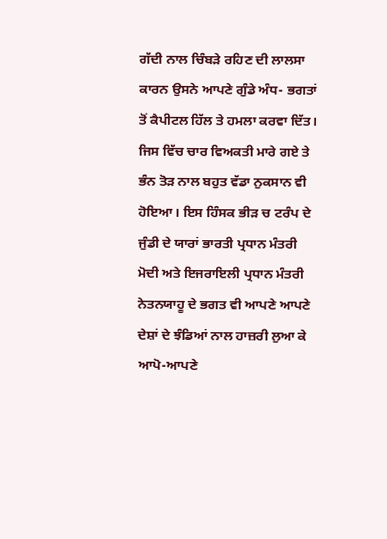ਗੱਦੀ ਨਾਲ ਚਿੰਬੜੇ ਰਹਿਣ ਦੀ ਲਾਲਸਾ ਕਾਰਨ ਉਸਨੇ ਆਪਣੇ ਗੁੰਡੇ ਅੰਧ- ਭਗਤਾਂ ਤੋਂ ਕੈਪੀਟਲ ਹਿੱਲ ਤੇ ਹਮਲਾ ਕਰਵਾ ਦਿੱਤ। ਜਿਸ ਵਿੱਚ ਚਾਰ ਵਿਅਕਤੀ ਮਾਰੇ ਗਏ ਤੇ ਭੰਨ ਤੋੜ ਨਾਲ ਬਹੁਤ ਵੱਡਾ ਨੁਕਸਾਨ ਵੀ ਹੋਇਆ। ਇਸ ਹਿੰਸਕ ਭੀੜ ਚ ਟਰੰਪ ਦੇ ਜੁੰਡੀ ਦੇ ਯਾਰਾਂ ਭਾਰਤੀ ਪ੍ਰਧਾਨ ਮੰਤਰੀ ਮੋਦੀ ਅਤੇ ਇਜਰਾਇਲੀ ਪ੍ਰਧਾਨ ਮੰਤਰੀ ਨੇਤਨਯਾਹੂ ਦੇ ਭਗਤ ਵੀ ਆਪਣੇ ਆਪਣੇ ਦੇਸ਼ਾਂ ਦੇ ਝੰਡਿਆਂ ਨਾਲ ਹਾਜ਼ਰੀ ਲੁਆ ਕੇ ਆਪੋ-ਆਪਣੇ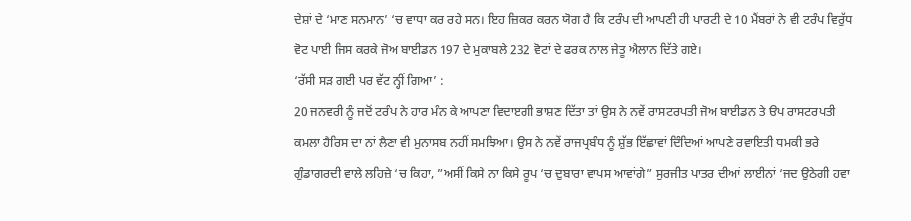ਦੇਸ਼ਾਂ ਦੇ ‘ਮਾਣ ਸਨਮਾਨ’ ‘ਚ ਵਾਧਾ ਕਰ ਰਹੇ ਸਨ। ਇਹ ਜ਼ਿਕਰ ਕਰਨ ਯੋਗ ਹੈ ਕਿ ਟਰੰਪ ਦੀ ਆਪਣੀ ਹੀ ਪਾਰਟੀ ਦੇ 10 ਮੈਂਬਰਾਂ ਨੇ ਵੀ ਟਰੰਪ ਵਿਰੁੱਧ ਵੋਟ ਪਾਈ ਜਿਸ ਕਰਕੇ ਜੋਅ ਬਾਈਡਨ 197 ਦੇ ਮੁਕਾਬਲੇ 232 ਵੋਟਾਂ ਦੇ ਫਰਕ ਨਾਲ ਜੇਤੂ ਐਲਾਨ ਦਿੱਤੇ ਗਏ।
‘ਰੱਸੀ ਸੜ ਗਈ ਪਰ ਵੱਟ ਨ੍ਹੀਂ ਗਿਆ’ :
20 ਜਨਵਰੀ ਨੂੰ ਜਦੋਂ ਟਰੰਪ ਨੇ ਹਾਰ ਮੰਨ ਕੇ ਆਪਣਾ ਵਿਦਾੲਗੀ ਭਾਸ਼ਣ ਦਿੱਤਾ ਤਾਂ ਉਸ ਨੇ ਨਵੇਂ ਰਾਸਟਰਪਤੀ ਜੋਅ ਬਾਈਡਨ ਤੇ ੳਪ ਰਾਸਟਰਪਤੀ ਕਮਲਾ ਹੈਰਿਸ ਦਾ ਨਾਂ ਲੈਣਾ ਵੀ ਮੁਨਾਸਬ ਨਹੀਂ ਸਮਝਿਆ। ਉਸ ਨੇ ਨਵੇਂ ਰਾਜਪ੍ਰਬੰਧ ਨੂੰ ਸ਼ੁੱਭ ਇੱਛਾਵਾਂ ਦਿੰਦਿਆਂ ਆਪਣੇ ਰਵਾਇਤੀ ਧਮਕੀ ਭਰੇ ਗੁੰਡਾਗਰਦੀ ਵਾਲੇ ਲਹਿਜ਼ੇ ‘ਚ ਕਿਹਾ, ”ਅਸੀਂ ਕਿਸੇ ਨਾ ਕਿਸੇ ਰੂਪ ‘ਚ ਦੁਬਾਰਾ ਵਾਪਸ ਆਵਾਂਗੇ” ਸੁਰਜੀਤ ਪਾਤਰ ਦੀਆਂ ਲਾਈਨਾਂ ‘ਜਦ ਉਠੇਗੀ ਹਵਾ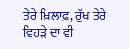ਤੇਰੇ ਖ਼ਿਲਾਫ਼, ਰੁੱਖ ਤੇਰੇ ਵਿਹੜੇ ਦਾ ਵੀ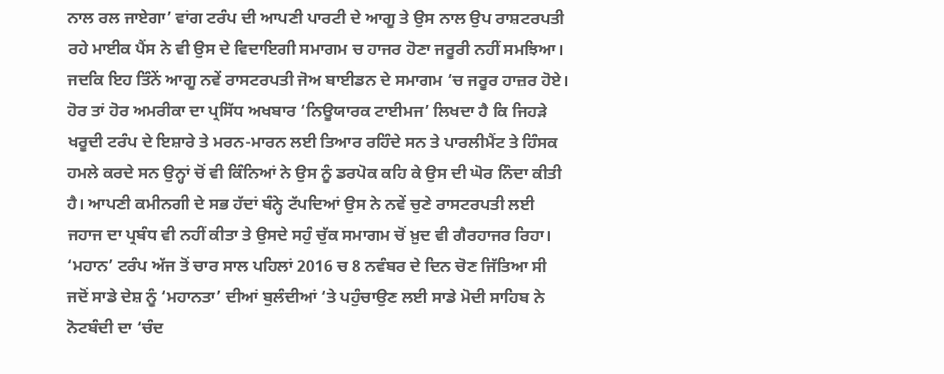ਨਾਲ ਰਲ ਜਾਏਗਾ’ ਵਾਂਗ ਟਰੰਪ ਦੀ ਆਪਣੀ ਪਾਰਟੀ ਦੇ ਆਗੂ ਤੇ ਉਸ ਨਾਲ ਉਪ ਰਾਸ਼ਟਰਪਤੀ ਰਹੇ ਮਾਈਕ ਪੈਂਸ ਨੇ ਵੀ ਉਸ ਦੇ ਵਿਦਾਇਗੀ ਸਮਾਗਮ ਚ ਹਾਜਰ ਹੋਣਾ ਜਰੂਰੀ ਨਹੀਂ ਸਮਝਿਆ। ਜਦਕਿ ਇਹ ਤਿੰਨੇਂ ਆਗੂ ਨਵੇਂ ਰਾਸਟਰਪਤੀ ਜੋਅ ਬਾਈਡਨ ਦੇ ਸਮਾਗਮ ‘ਚ ਜਰੂਰ ਹਾਜ਼ਰ ਹੋਏ। ਹੋਰ ਤਾਂ ਹੋਰ ਅਮਰੀਕਾ ਦਾ ਪ੍ਰਸਿੱਧ ਅਖਬਾਰ ‘ਨਿਊਯਾਰਕ ਟਾਈਮਜ’ ਲਿਖਦਾ ਹੈ ਕਿ ਜਿਹੜੇ ਖਰੂਦੀ ਟਰੰਪ ਦੇ ਇਸ਼ਾਰੇ ਤੇ ਮਰਨ-ਮਾਰਨ ਲਈ ਤਿਆਰ ਰਹਿੰਦੇ ਸਨ ਤੇ ਪਾਰਲੀਮੈਂਟ ਤੇ ਹਿੰਸਕ ਹਮਲੇ ਕਰਦੇ ਸਨ ਉਨ੍ਹਾਂ ਚੋਂ ਵੀ ਕਿੰਨਿਆਂ ਨੇ ਉਸ ਨੂੰ ਡਰਪੋਕ ਕਹਿ ਕੇ ਉਸ ਦੀ ਘੋਰ ਨਿੰਦਾ ਕੀਤੀ ਹੈ। ਆਪਣੀ ਕਮੀਨਗੀ ਦੇ ਸਭ ਹੱਦਾਂ ਬੰਨ੍ਹੇ ਟੱਪਦਿਆਂ ਉਸ ਨੇ ਨਵੇਂ ਚੁਣੇ ਰਾਸਟਰਪਤੀ ਲਈ ਜਹਾਜ ਦਾ ਪ੍ਰਬੰਧ ਵੀ ਨਹੀਂ ਕੀਤਾ ਤੇ ਉਸਦੇ ਸਹੁੰ ਚੁੱਕ ਸਮਾਗਮ ਚੋਂ ਖ਼ੁਦ ਵੀ ਗੈਰਹਾਜਰ ਰਿਹਾ।
‘ਮਹਾਨ’ ਟਰੰਪ ਅੱਜ ਤੋਂ ਚਾਰ ਸਾਲ ਪਹਿਲਾਂ 2016 ਚ 8 ਨਵੰਬਰ ਦੇ ਦਿਨ ਚੋਣ ਜਿੱਤਿਆ ਸੀ ਜਦੋਂ ਸਾਡੇ ਦੇਸ਼ ਨੂੰ ‘ਮਹਾਨਤਾ’ ਦੀਆਂ ਬੁਲੰਦੀਆਂ ‘ਤੇ ਪਹੁੰਚਾਉਣ ਲਈ ਸਾਡੇ ਮੋਦੀ ਸਾਹਿਬ ਨੇ ਨੋਟਬੰਦੀ ਦਾ ‘ਚੰਦ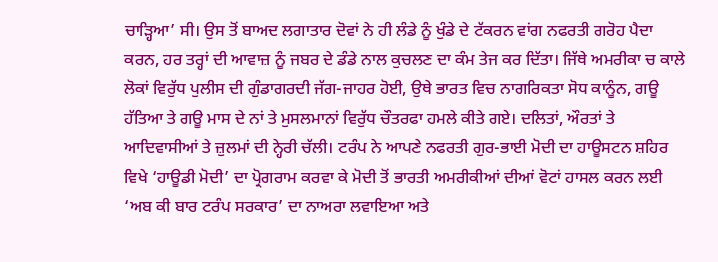ਚਾੜ੍ਹਿਆ’ ਸੀ। ਉਸ ਤੋਂ ਬਾਅਦ ਲਗਾਤਾਰ ਦੋਵਾਂ ਨੇ ਹੀ ਲੰਡੇ ਨੂੰ ਖੁੰਡੇ ਦੇ ਟੱਕਰਨ ਵਾਂਗ ਨਫਰਤੀ ਗਰੋਹ ਪੈਦਾ ਕਰਨ, ਹਰ ਤਰ੍ਹਾਂ ਦੀ ਆਵਾਜ਼ ਨੂੰ ਜਬਰ ਦੇ ਡੰਡੇ ਨਾਲ ਕੁਚਲਣ ਦਾ ਕੰਮ ਤੇਜ ਕਰ ਦਿੱਤਾ। ਜਿੱਥੇ ਅਮਰੀਕਾ ਚ ਕਾਲੇ ਲੋਕਾਂ ਵਿਰੁੱਧ ਪੁਲੀਸ ਦੀ ਗੁੰਡਾਗਰਦੀ ਜੱਗ-ਜਾਹਰ ਹੋਈ, ਉਥੇ ਭਾਰਤ ਵਿਚ ਨਾਗਰਿਕਤਾ ਸੋਧ ਕਾਨੂੰਨ, ਗਊ ਹੱਤਿਆ ਤੇ ਗਊ ਮਾਸ ਦੇ ਨਾਂ ਤੇ ਮੁਸਲਮਾਨਾਂ ਵਿਰੁੱਧ ਚੌਤਰਫਾ ਹਮਲੇ ਕੀਤੇ ਗਏ। ਦਲਿਤਾਂ, ਔਰਤਾਂ ਤੇ ਆਦਿਵਾਸੀਆਂ ਤੇ ਜ਼ੁਲਮਾਂ ਦੀ ਨ੍ਹੇਰੀ ਚੱਲੀ। ਟਰੰਪ ਨੇ ਆਪਣੇ ਨਫਰਤੀ ਗੁਰ-ਭਾਈ ਮੋਦੀ ਦਾ ਹਾਊਸਟਨ ਸ਼ਹਿਰ ਵਿਖੇ ‘ਹਾਊਡੀ ਮੋਦੀ’ ਦਾ ਪ੍ਰੋਗਰਾਮ ਕਰਵਾ ਕੇ ਮੋਦੀ ਤੋਂ ਭਾਰਤੀ ਅਮਰੀਕੀਆਂ ਦੀਆਂ ਵੋਟਾਂ ਹਾਸਲ ਕਰਨ ਲਈ ‘ਅਬ ਕੀ ਬਾਰ ਟਰੰਪ ਸਰਕਾਰ’ ਦਾ ਨਾਅਰਾ ਲਵਾਇਆ ਅਤੇ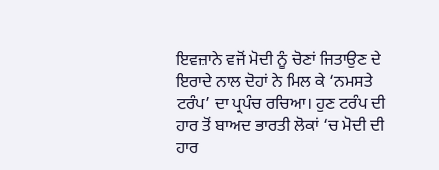ਇਵਜ਼ਾਨੇ ਵਜੋਂ ਮੋਦੀ ਨੂੰ ਚੋਣਾਂ ਜਿਤਾਉਣ ਦੇ ਇਰਾਦੇ ਨਾਲ ਦੋਹਾਂ ਨੇ ਮਿਲ ਕੇ ‘ਨਮਸਤੇ ਟਰੰਪ’ ਦਾ ਪ੍ਰਪੰਚ ਰਚਿਆ। ਹੁਣ ਟਰੰਪ ਦੀ ਹਾਰ ਤੋਂ ਬਾਅਦ ਭਾਰਤੀ ਲੋਕਾਂ ‘ਚ ਮੋਦੀ ਦੀ ਹਾਰ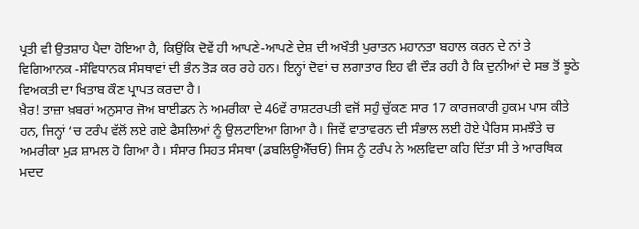ਪ੍ਰਤੀ ਵੀ ਉਤਸ਼ਾਹ ਪੈਦਾ ਹੋਇਆ ਹੈ, ਕਿਉਂਕਿ ਦੋਵੇਂ ਹੀ ਆਪਣੇ-ਆਪਣੇ ਦੇਸ਼ ਦੀ ਅਖੌਤੀ ਪੁਰਾਤਨ ਮਹਾਨਤਾ ਬਹਾਲ ਕਰਨ ਦੇ ਨਾਂ ਤੇ ਵਿਗਿਆਨਕ -ਸੰਵਿਧਾਨਕ ਸੰਸਥਾਵਾਂ ਦੀ ਭੰਨ ਤੋੜ ਕਰ ਰਹੇ ਹਨ। ਇਨ੍ਹਾਂ ਦੋਵਾਂ ਚ ਲਗਾਤਾਰ ਇਹ ਵੀ ਦੌੜ ਰਹੀ ਹੈ ਕਿ ਦੁਨੀਆਂ ਦੇ ਸਭ ਤੋਂ ਝੂਠੇ ਵਿਅਕਤੀ ਦਾ ਖਿਤਾਬ ਕੌਣ ਪ੍ਰਾਪਤ ਕਰਦਾ ਹੈ।
ਖ਼ੈਰ! ਤਾਜ਼ਾ ਖ਼ਬਰਾਂ ਅਨੁਸਾਰ ਜੋਅ ਬਾਈਡਨ ਨੇ ਅਮਰੀਕਾ ਦੇ 46ਵੇਂ ਰਾਸ਼ਟਰਪਤੀ ਵਜੋਂ ਸਹੁੰ ਚੁੱਕਣ ਸਾਰ 17 ਕਾਰਜਕਾਰੀ ਹੁਕਮ ਪਾਸ ਕੀਤੇ ਹਨ, ਜਿਨ੍ਹਾਂ ‘ਚ ਟਰੰਪ ਵੱਲੋਂ ਲਏ ਗਏ ਫੈਸਲਿਆਂ ਨੂੰ ਉਲਟਾਇਆ ਗਿਆ ਹੈ। ਜਿਵੇਂ ਵਾਤਾਵਰਨ ਦੀ ਸੰਭਾਲ ਲਈ ਹੋਏ ਪੈਰਿਸ ਸਮਝੌਤੇ ਚ ਅਮਰੀਕਾ ਮੁੜ ਸ਼ਾਮਲ ਹੋ ਗਿਆ ਹੈ। ਸੰਸਾਰ ਸਿਹਤ ਸੰਸਥਾ (ਡਬਲਿਊਐੱਚਓ) ਜਿਸ ਨੂੰ ਟਰੰਪ ਨੇ ਅਲਵਿਦਾ ਕਹਿ ਦਿੱਤਾ ਸੀ ਤੇ ਆਰਥਿਕ ਮਦਦ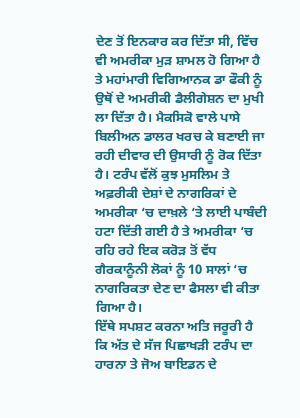ਦੇਣ ਤੋਂ ਇਨਕਾਰ ਕਰ ਦਿੱਤਾ ਸੀ, ਵਿੱਚ ਵੀ ਅਮਰੀਕਾ ਮੁੜ ਸ਼ਾਮਲ ਹੋ ਗਿਆ ਹੈ ਤੇ ਮਹਾਂਮਾਰੀ ਵਿਗਿਆਨਕ ਡਾ ਫੌਕੀ ਨੂੰ ਉਥੋਂ ਦੇ ਅਮਰੀਕੀ ਡੈਲੀਗੇਸ਼ਨ ਦਾ ਮੁਖੀ ਲਾ ਦਿੱਤਾ ਹੈ। ਮੈਕਸਿਕੋ ਵਾਲੇ ਪਾਸੇ ਬਿਲੀਅਨ ਡਾਲਰ ਖਰਚ ਕੇ ਬਣਾਈ ਜਾ ਰਹੀ ਦੀਵਾਰ ਦੀ ਉਸਾਰੀ ਨੂੰ ਰੋਕ ਦਿੱਤਾ ਹੈ। ਟਰੰਪ ਵੱਲੋਂ ਕੁਝ ਮੁਸਲਿਮ ਤੇ ਅਫ਼ਰੀਕੀ ਦੇਸ਼ਾਂ ਦੇ ਨਾਗਰਿਕਾਂ ਦੇ ਅਮਰੀਕਾ ‘ਚ ਦਾਖ਼ਲੇ ‘ਤੇ ਲਾਈ ਪਾਬੰਦੀ ਹਟਾ ਦਿੱਤੀ ਗਈ ਹੈ ਤੇ ਅਮਰੀਕਾ ‘ਚ ਰਹਿ ਰਹੇ ਇਕ ਕਰੋੜ ਤੋਂ ਵੱਧ ਗੈਰਕਾਨੂੰਨੀ ਲੋਕਾਂ ਨੂੰ 10 ਸਾਲਾਂ ‘ਚ ਨਾਗਰਿਕਤਾ ਦੇਣ ਦਾ ਫੈਸਲਾ ਵੀ ਕੀਤਾ ਗਿਆ ਹੈ।
ਇੱਥੇ ਸਪਸ਼ਟ ਕਰਨਾ ਅਤਿ ਜਰੂਰੀ ਹੈ ਕਿ ਅੱਤ ਦੇ ਸੱਜ ਪਿਛਾਖੜੀ ਟਰੰਪ ਦਾ ਹਾਰਨਾ ਤੇ ਜੋਅ ਬਾਇਡਨ ਦੇ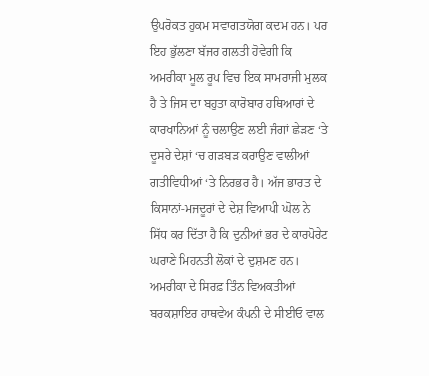ਉਪਰੋਕਤ ਹੁਕਮ ਸਵਾਗਤਯੋਗ ਕਦਮ ਹਨ। ਪਰ ਇਹ ਭੁੱਲਣਾ ਬੱਜਰ ਗਲਤੀ ਹੋਵੇਗੀ ਕਿ ਅਮਰੀਕਾ ਮੂਲ ਰੂਪ ਵਿਚ ਇਕ ਸਾਮਰਾਜੀ ਮੁਲਕ ਹੈ ਤੇ ਜਿਸ ਦਾ ਬਹੁਤਾ ਕਾਰੋਬਾਰ ਹਥਿਆਰਾਂ ਦੇ ਕਾਰਖਾਨਿਆਂ ਨੂੰ ਚਲਾਉਣ ਲਈ ਜੰਗਾਂ ਛੇੜਣ ‘ਤੇ ਦੂਸਰੇ ਦੇਸ਼ਾਂ ‘ਚ ਗੜਬੜ ਕਰਾਉਣ ਵਾਲੀਆਂ ਗਤੀਵਿਧੀਆਂ ‘ਤੇ ਨਿਰਭਰ ਹੈ। ਅੱਜ ਭਾਰਤ ਦੇ ਕਿਸਾਨਾਂ-ਮਜਦੂਰਾਂ ਦੇ ਦੇਸ਼ ਵਿਆਪੀ ਘੋਲ ਨੇ ਸਿੱਧ ਕਰ ਦਿੱਤਾ ਹੈ ਕਿ ਦੁਨੀਆਂ ਭਰ ਦੇ ਕਾਰਪੋਰੇਟ ਘਰਾਣੇ ਮਿਹਨਤੀ ਲੋਕਾਂ ਦੇ ਦੁਸ਼ਮਣ ਹਨ। ਅਮਰੀਕਾ ਦੇ ਸਿਰਫ਼ ਤਿੰਨ ਵਿਅਕਤੀਆਂ ਬਰਕਸ਼ਾਇਰ ਹਾਥਵੇਅ ਕੰਪਨੀ ਦੇ ਸੀਈਓ ਵਾਲ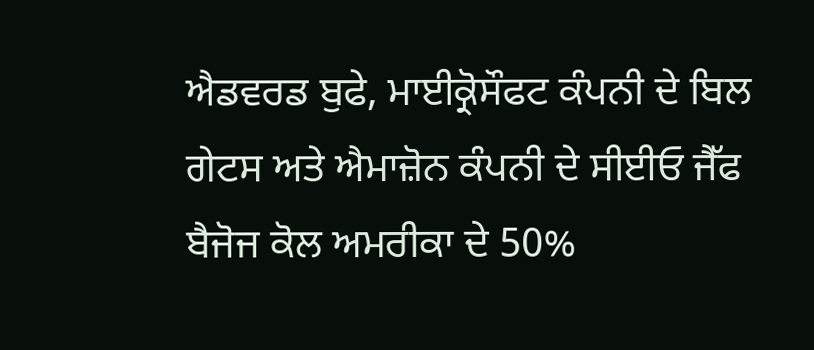ਐਡਵਰਡ ਬੁਫੇ, ਮਾਈਕ੍ਰੋਸੌਫਟ ਕੰਪਨੀ ਦੇ ਬਿਲ ਗੇਟਸ ਅਤੇ ਐਮਾਜ਼ੋਨ ਕੰਪਨੀ ਦੇ ਸੀਈਓ ਜੈੱਫ ਬੈਜੋਜ ਕੋਲ ਅਮਰੀਕਾ ਦੇ 50%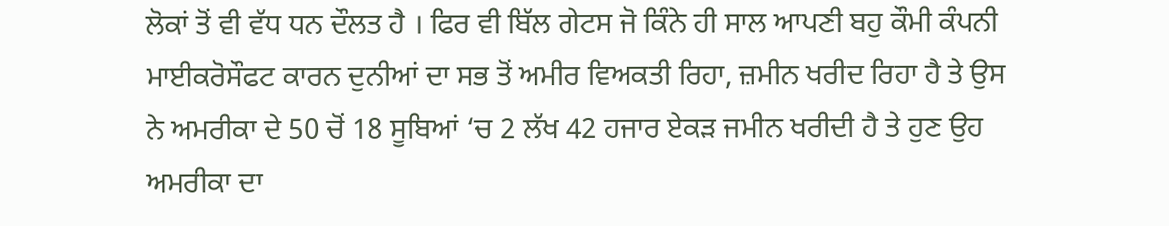ਲੋਕਾਂ ਤੋਂ ਵੀ ਵੱਧ ਧਨ ਦੌਲਤ ਹੈ । ਫਿਰ ਵੀ ਬਿੱਲ ਗੇਟਸ ਜੋ ਕਿੰਨੇ ਹੀ ਸਾਲ ਆਪਣੀ ਬਹੁ ਕੌਮੀ ਕੰਪਨੀ ਮਾਈਕਰੋਸੌਫਟ ਕਾਰਨ ਦੁਨੀਆਂ ਦਾ ਸਭ ਤੋਂ ਅਮੀਰ ਵਿਅਕਤੀ ਰਿਹਾ, ਜ਼ਮੀਨ ਖਰੀਦ ਰਿਹਾ ਹੈ ਤੇ ਉਸ ਨੇ ਅਮਰੀਕਾ ਦੇ 50 ਚੋਂ 18 ਸੂਬਿਆਂ ‘ਚ 2 ਲੱਖ 42 ਹਜਾਰ ਏਕੜ ਜਮੀਨ ਖਰੀਦੀ ਹੈ ਤੇ ਹੁਣ ਉਹ ਅਮਰੀਕਾ ਦਾ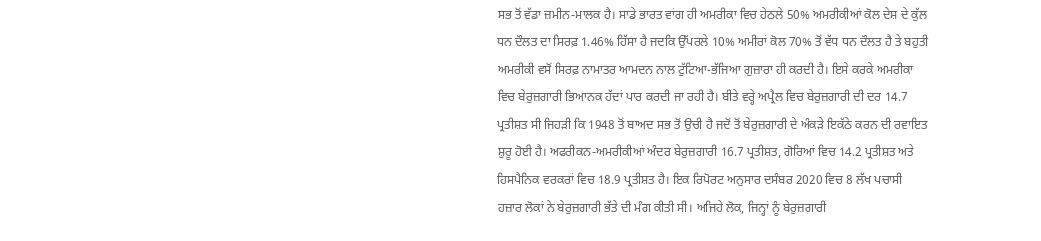ਸਭ ਤੋਂ ਵੱਡਾ ਜ਼ਮੀਨ-ਮਾਲਕ ਹੈ। ਸਾਡੇ ਭਾਰਤ ਵਾਂਗ ਹੀ ਅਮਰੀਕਾ ਵਿਚ ਹੇਠਲੇ 50% ਅਮਰੀਕੀਆਂ ਕੋਲ ਦੇਸ਼ ਦੇ ਕੁੱਲ ਧਨ ਦੌਲਤ ਦਾ ਸਿਰਫ਼ 1.46% ਹਿੱਸਾ ਹੈ ਜਦਕਿ ਉੱਪਰਲੇ 10% ਅਮੀਰਾਂ ਕੋਲ 70% ਤੋਂ ਵੱਧ ਧਨ ਦੌਲਤ ਹੈ ਤੇ ਬਹੁਤੀ ਅਮਰੀਕੀ ਵਸੋਂ ਸਿਰਫ਼ ਨਾਮਾਤਰ ਆਮਦਨ ਨਾਲ ਟੁੱਟਿਆ-ਭੱਜਿਆ ਗੁਜ਼ਾਰਾ ਹੀ ਕਰਦੀ ਹੈ। ਇਸੇ ਕਰਕੇ ਅਮਰੀਕਾ ਵਿਚ ਬੇਰੁਜ਼ਗਾਰੀ ਭਿਆਨਕ ਹੱਦਾਂ ਪਾਰ ਕਰਦੀ ਜਾ ਰਹੀ ਹੈ। ਬੀਤੇ ਵਰ੍ਹੇ ਅਪ੍ਰੈਲ ਵਿਚ ਬੇਰੁਜ਼ਗਾਰੀ ਦੀ ਦਰ 14.7 ਪ੍ਰਤੀਸ਼ਤ ਸੀ ਜਿਹੜੀ ਕਿ 1948 ਤੋਂ ਬਾਅਦ ਸਭ ਤੋਂ ਉਚੀ ਹੈ ਜਦੋਂ ਤੋਂ ਬੇਰੁਜ਼ਗਾਰੀ ਦੇ ਅੰਕੜੇ ਇਕੱਠੇ ਕਰਨ ਦੀ ਰਵਾਇਤ ਸ਼ੁਰੂ ਹੋਈ ਹੈ। ਅਫਰੀਕਨ-ਅਮਰੀਕੀਆਂ ਅੰਦਰ ਬੇਰੁਜ਼ਗਾਰੀ 16.7 ਪ੍ਰਤੀਸ਼ਤ, ਗੋਰਿਆਂ ਵਿਚ 14.2 ਪ੍ਰਤੀਸ਼ਤ ਅਤੇ ਹਿਸਪੈਨਿਕ ਵਰਕਰਾਂ ਵਿਚ 18.9 ਪ੍ਰਤੀਸ਼ਤ ਹੈ। ਇਕ ਰਿਪੋਰਟ ਅਨੁਸਾਰ ਦਸੰਬਰ 2020 ਵਿਚ 8 ਲੱਖ ਪਚਾਸੀ ਹਜ਼ਾਰ ਲੋਕਾਂ ਨੇ ਬੇਰੁਜ਼ਗਾਰੀ ਭੱਤੇ ਦੀ ਮੰਗ ਕੀਤੀ ਸੀ। ਅਜਿਹੇ ਲੋਕ, ਜਿਨ੍ਹਾਂ ਨੂੰ ਬੇਰੁਜ਼ਗਾਰੀ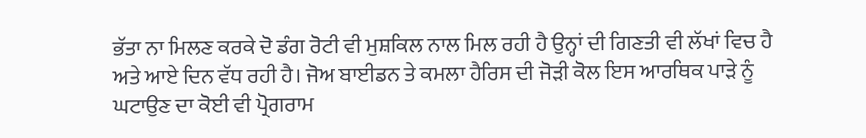ਭੱਤਾ ਨਾ ਮਿਲਣ ਕਰਕੇ ਦੋ ਡੰਗ ਰੋਟੀ ਵੀ ਮੁਸ਼ਕਿਲ ਨਾਲ ਮਿਲ ਰਹੀ ਹੈ ਉਨ੍ਹਾਂ ਦੀ ਗਿਣਤੀ ਵੀ ਲੱਖਾਂ ਵਿਚ ਹੈ ਅਤੇ ਆਏ ਦਿਨ ਵੱਧ ਰਹੀ ਹੈ। ਜੋਅ ਬਾਈਡਨ ਤੇ ਕਮਲਾ ਹੈਰਿਸ ਦੀ ਜੋੜੀ ਕੋਲ ਇਸ ਆਰਥਿਕ ਪਾੜੇ ਨੂੰ ਘਟਾਉਣ ਦਾ ਕੋਈ ਵੀ ਪ੍ਰੋਗਰਾਮ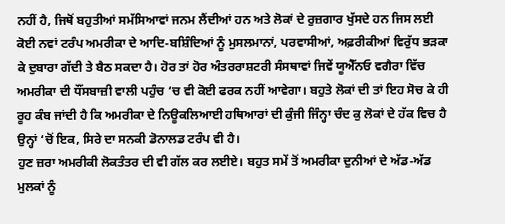ਨਹੀਂ ਹੈ, ਜਿਥੋਂ ਬਹੁਤੀਆਂ ਸਮੱਸਿਆਵਾਂ ਜਨਮ ਲੈਂਦੀਆਂ ਹਨ ਅਤੇ ਲੋਕਾਂ ਦੇ ਰੁਜ਼ਗਾਰ ਖੁੱਸਦੇ ਹਨ ਜਿਸ ਲਈ ਕੋਈ ਨਵਾਂ ਟਰੰਪ ਅਮਰੀਕਾ ਦੇ ਆਦਿ-ਬਸ਼ਿੰਦਿਆਂ ਨੂੰ ਮੁਸਲਮਾਨਾਂ, ਪਰਵਾਸੀਆਂ, ਅਫ਼ਰੀਕੀਆਂ ਵਿਰੁੱਧ ਭੜਕਾ ਕੇ ਦੁਬਾਰਾ ਗੱਦੀ ਤੇ ਬੈਠ ਸਕਦਾ ਹੈ। ਹੋਰ ਤਾਂ ਹੋਰ ਅੰਤਰਰਾਸ਼ਟਰੀ ਸੰਸਥਾਵਾਂ ਜਿਵੇਂ ਯੂਐੱਨਓ ਵਗੈਰਾ ਵਿੱਚ ਅਮਰੀਕਾ ਦੀ ਧੌਂਸਬਾਜ਼ੀ ਵਾਲੀ ਪਹੁੰਚ ‘ਚ ਵੀ ਕੋਈ ਫਰਕ ਨਹੀਂ ਆਵੇਗਾ। ਬਹੁਤੇ ਲੋਕਾਂ ਦੀ ਤਾਂ ਇਹ ਸੋਚ ਕੇ ਹੀ ਰੂਹ ਕੰਬ ਜਾਂਦੀ ਹੈ ਕਿ ਅਮਰੀਕਾ ਦੇ ਨਿਊਕਲਿਆਈ ਹਥਿਆਰਾਂ ਦੀ ਕੁੰਜੀ ਜਿੰਨ੍ਹਾ ਚੰਦ ਕੁ ਲੋਕਾਂ ਦੇ ਹੱਕ ਵਿਚ ਹੈ ਉਨ੍ਹਾਂ ‘ਚੋਂ ਇਕ, ਸਿਰੇ ਦਾ ਸਨਕੀ ਡੋਨਾਲਡ ਟਰੰਪ ਵੀ ਹੈ।
ਹੁਣ ਜ਼ਰਾ ਅਮਰੀਕੀ ਲੋਕਤੰਤਰ ਦੀ ਵੀ ਗੱਲ ਕਰ ਲਈਏ। ਬਹੁਤ ਸਮੇਂ ਤੋਂ ਅਮਰੀਕਾ ਦੁਨੀਆਂ ਦੇ ਅੱਡ-ਅੱਡ ਮੁਲਕਾਂ ਨੂੰ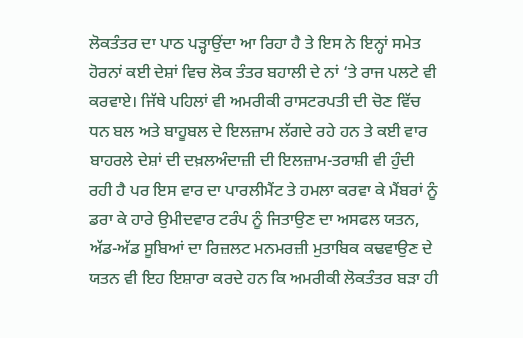ਲੋਕਤੰਤਰ ਦਾ ਪਾਠ ਪੜ੍ਹਾਉਂਦਾ ਆ ਰਿਹਾ ਹੈ ਤੇ ਇਸ ਨੇ ਇਨ੍ਹਾਂ ਸਮੇਤ ਹੋਰਨਾਂ ਕਈ ਦੇਸ਼ਾਂ ਵਿਚ ਲੋਕ ਤੰਤਰ ਬਹਾਲੀ ਦੇ ਨਾਂ ‘ਤੇ ਰਾਜ ਪਲਟੇ ਵੀ ਕਰਵਾਏ। ਜਿੱਥੇ ਪਹਿਲਾਂ ਵੀ ਅਮਰੀਕੀ ਰਾਸਟਰਪਤੀ ਦੀ ਚੋਣ ਵਿੱਚ ਧਨ ਬਲ ਅਤੇ ਬਾਹੂਬਲ ਦੇ ਇਲਜ਼ਾਮ ਲੱਗਦੇ ਰਹੇ ਹਨ ਤੇ ਕਈ ਵਾਰ ਬਾਹਰਲੇ ਦੇਸ਼ਾਂ ਦੀ ਦਖ਼ਲਅੰਦਾਜ਼ੀ ਦੀ ਇਲਜ਼ਾਮ-ਤਰਾਸ਼ੀ ਵੀ ਹੁੰਦੀ ਰਹੀ ਹੈ ਪਰ ਇਸ ਵਾਰ ਦਾ ਪਾਰਲੀਮੈਂਟ ਤੇ ਹਮਲਾ ਕਰਵਾ ਕੇ ਮੈਂਬਰਾਂ ਨੂੰ ਡਰਾ ਕੇ ਹਾਰੇ ਉਮੀਦਵਾਰ ਟਰੰਪ ਨੂੰ ਜਿਤਾਉਣ ਦਾ ਅਸਫਲ ਯਤਨ, ਅੱਡ-ਅੱਡ ਸੂਬਿਆਂ ਦਾ ਰਿਜ਼ਲਟ ਮਨਮਰਜ਼ੀ ਮੁਤਾਬਿਕ ਕਢਵਾਉਣ ਦੇ ਯਤਨ ਵੀ ਇਹ ਇਸ਼ਾਰਾ ਕਰਦੇ ਹਨ ਕਿ ਅਮਰੀਕੀ ਲੋਕਤੰਤਰ ਬੜਾ ਹੀ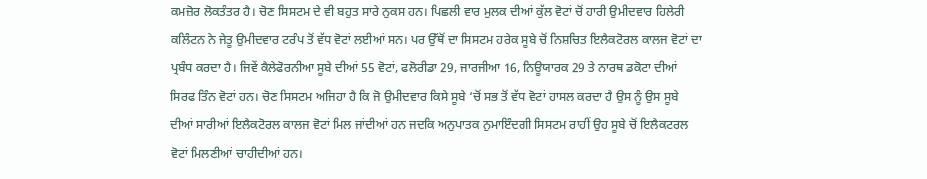ਕਮਜ਼ੋਰ ਲੋਕਤੰਤਰ ਹੈ। ਚੋਣ ਸਿਸਟਮ ਦੇ ਵੀ ਬਹੁਤ ਸਾਰੇ ਨੁਕਸ ਹਨ। ਪਿਛਲੀ ਵਾਰ ਮੁਲਕ ਦੀਆਂ ਕੁੱਲ ਵੋਟਾਂ ਚੋਂ ਹਾਰੀ ਉਮੀਦਵਾਰ ਹਿਲੇਰੀ ਕਲਿੰਟਨ ਨੇ ਜੇਤੂ ਉਮੀਦਵਾਰ ਟਰੰਪ ਤੋਂ ਵੱਧ ਵੋਟਾਂ ਲਈਆਂ ਸਨ। ਪਰ ਉੱਥੋਂ ਦਾ ਸਿਸਟਮ ਹਰੇਕ ਸੂਬੇ ਚੋਂ ਨਿਸ਼ਚਿਤ ਇਲੈਕਟੋਰਲ ਕਾਲਜ ਵੋਟਾਂ ਦਾ ਪ੍ਰਬੰਧ ਕਰਦਾ ਹੈ। ਜਿਵੇਂ ਕੈਲੇਫੋਰਨੀਆ ਸੂਬੇ ਦੀਆਂ 55 ਵੋਟਾਂ, ਫਲੋਰੀਡਾ 29, ਜਾਰਜੀਆ 16, ਨਿਊਯਾਰਕ 29 ਤੇ ਨਾਰਥ ਡਕੋਟਾ ਦੀਆਂ ਸਿਰਫ ਤਿੰਨ ਵੋਟਾਂ ਹਨ। ਚੋਣ ਸਿਸਟਮ ਅਜਿਹਾ ਹੈ ਕਿ ਜੋ ਉਮੀਦਵਾਰ ਕਿਸੇ ਸੂਬੇ ‘ਚੋਂ ਸਭ ਤੋਂ ਵੱਧ ਵੋਟਾਂ ਹਾਸਲ ਕਰਦਾ ਹੈ ਉਸ ਨੂੰ ਉਸ ਸੂਬੇ ਦੀਆਂ ਸਾਰੀਆਂ ਇਲੈਕਟੋਰਲ ਕਾਲਜ ਵੋਟਾਂ ਮਿਲ ਜਾਂਦੀਆਂ ਹਨ ਜਦਕਿ ਅਨੁਪਾਤਕ ਨੁਮਾਇੰਦਗੀ ਸਿਸਟਮ ਰਾਹੀਂ ਉਹ ਸੂਬੇ ਚੋਂ ਇਲੈਕਟਰਲ ਵੋਟਾਂ ਮਿਲਣੀਆਂ ਚਾਹੀਦੀਆਂ ਹਨ।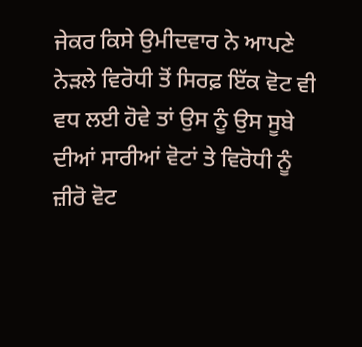ਜੇਕਰ ਕਿਸੇ ਉਮੀਦਵਾਰ ਨੇ ਆਪਣੇ ਨੇੜਲੇ ਵਿਰੋਧੀ ਤੋਂ ਸਿਰਫ਼ ਇੱਕ ਵੋਟ ਵੀ ਵਧ ਲਈ ਹੋਵੇ ਤਾਂ ਉਸ ਨੂੰ ਉਸ ਸੂਬੇ ਦੀਆਂ ਸਾਰੀਆਂ ਵੋਟਾਂ ਤੇ ਵਿਰੋਧੀ ਨੂੰ ਜ਼ੀਰੋ ਵੋਟ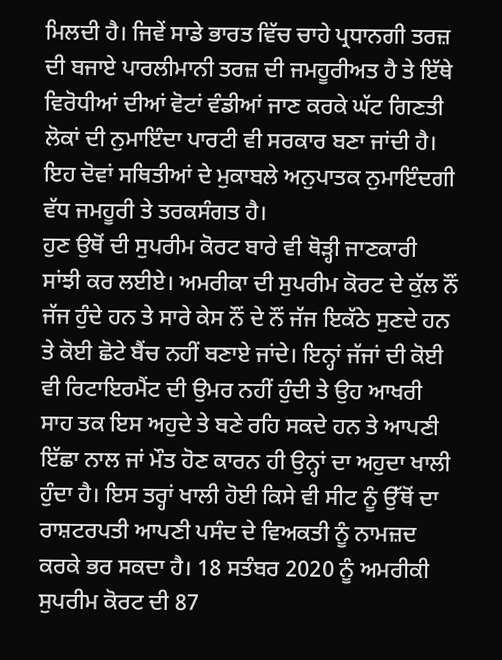ਮਿਲਦੀ ਹੈ। ਜਿਵੇਂ ਸਾਡੇ ਭਾਰਤ ਵਿੱਚ ਚਾਹੇ ਪ੍ਰਧਾਨਗੀ ਤਰਜ਼ ਦੀ ਬਜਾਏ ਪਾਰਲੀਮਾਨੀ ਤਰਜ਼ ਦੀ ਜਮਹੂਰੀਅਤ ਹੈ ਤੇ ਇੱਥੇ ਵਿਰੋਧੀਆਂ ਦੀਆਂ ਵੋਟਾਂ ਵੰਡੀਆਂ ਜਾਣ ਕਰਕੇ ਘੱਟ ਗਿਣਤੀ ਲੋਕਾਂ ਦੀ ਨੁਮਾਇੰਦਾ ਪਾਰਟੀ ਵੀ ਸਰਕਾਰ ਬਣਾ ਜਾਂਦੀ ਹੈ। ਇਹ ਦੋਵਾਂ ਸਥਿਤੀਆਂ ਦੇ ਮੁਕਾਬਲੇ ਅਨੁਪਾਤਕ ਨੁਮਾਇੰਦਗੀ ਵੱਧ ਜਮਹੂਰੀ ਤੇ ਤਰਕਸੰਗਤ ਹੈ।
ਹੁਣ ਉਥੋਂ ਦੀ ਸੁਪਰੀਮ ਕੋਰਟ ਬਾਰੇ ਵੀ ਥੋੜ੍ਹੀ ਜਾਣਕਾਰੀ ਸਾਂਝੀ ਕਰ ਲਈਏ। ਅਮਰੀਕਾ ਦੀ ਸੁਪਰੀਮ ਕੋਰਟ ਦੇ ਕੁੱਲ ਨੌਂ ਜੱਜ ਹੁੰਦੇ ਹਨ ਤੇ ਸਾਰੇ ਕੇਸ ਨੌਂ ਦੇ ਨੌਂ ਜੱਜ ਇਕੱਠੇ ਸੁਣਦੇ ਹਨ ਤੇ ਕੋਈ ਛੋਟੇ ਬੈਂਚ ਨਹੀਂ ਬਣਾਏ ਜਾਂਦੇ। ਇਨ੍ਹਾਂ ਜੱਜਾਂ ਦੀ ਕੋਈ ਵੀ ਰਿਟਾਇਰਮੈਂਟ ਦੀ ਉਮਰ ਨਹੀਂ ਹੁੰਦੀ ਤੇ ਉਹ ਆਖਰੀ ਸਾਹ ਤਕ ਇਸ ਅਹੁਦੇ ਤੇ ਬਣੇ ਰਹਿ ਸਕਦੇ ਹਨ ਤੇ ਆਪਣੀ ਇੱਛਾ ਨਾਲ ਜਾਂ ਮੌਤ ਹੋਣ ਕਾਰਨ ਹੀ ਉਨ੍ਹਾਂ ਦਾ ਅਹੁਦਾ ਖਾਲੀ ਹੁੰਦਾ ਹੈ। ਇਸ ਤਰ੍ਹਾਂ ਖਾਲੀ ਹੋਈ ਕਿਸੇ ਵੀ ਸੀਟ ਨੂੰ ਉੱਥੋਂ ਦਾ ਰਾਸ਼ਟਰਪਤੀ ਆਪਣੀ ਪਸੰਦ ਦੇ ਵਿਅਕਤੀ ਨੂੰ ਨਾਮਜ਼ਦ ਕਰਕੇ ਭਰ ਸਕਦਾ ਹੈ। 18 ਸਤੰਬਰ 2020 ਨੂੰ ਅਮਰੀਕੀ ਸੁਪਰੀਮ ਕੋਰਟ ਦੀ 87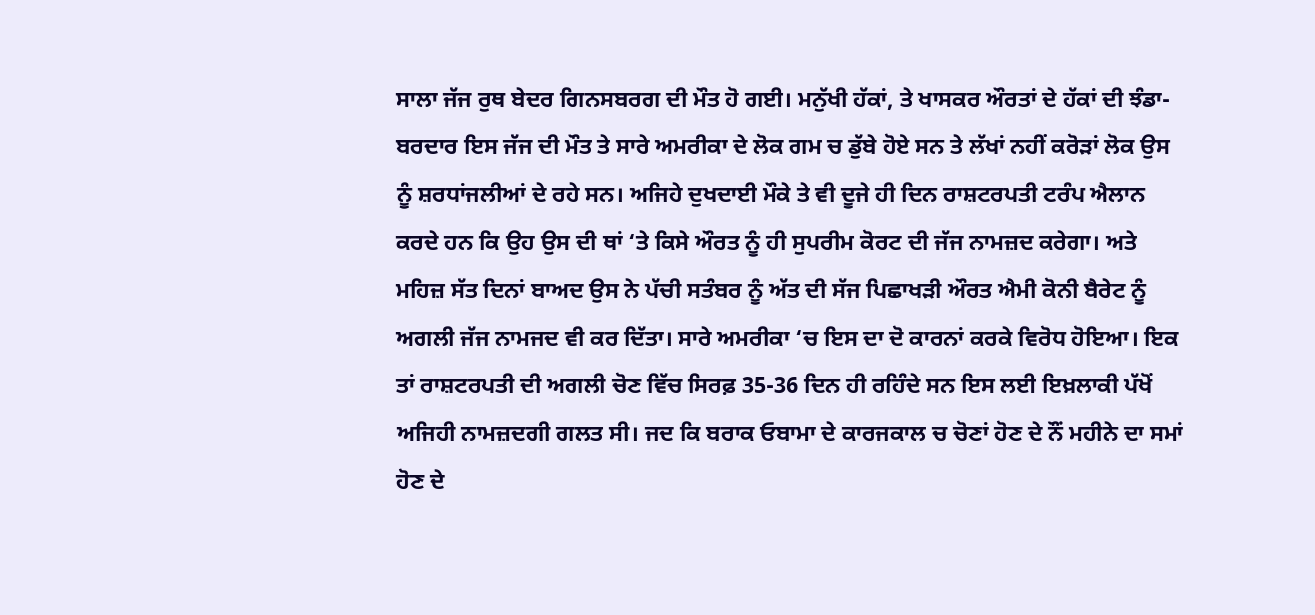ਸਾਲਾ ਜੱਜ ਰੁਥ ਬੇਦਰ ਗਿਨਸਬਰਗ ਦੀ ਮੌਤ ਹੋ ਗਈ। ਮਨੁੱਖੀ ਹੱਕਾਂ, ਤੇ ਖਾਸਕਰ ਔਰਤਾਂ ਦੇ ਹੱਕਾਂ ਦੀ ਝੰਡਾ-ਬਰਦਾਰ ਇਸ ਜੱਜ ਦੀ ਮੌਤ ਤੇ ਸਾਰੇ ਅਮਰੀਕਾ ਦੇ ਲੋਕ ਗਮ ਚ ਡੁੱਬੇ ਹੋਏ ਸਨ ਤੇ ਲੱਖਾਂ ਨਹੀਂ ਕਰੋੜਾਂ ਲੋਕ ਉਸ ਨੂੰ ਸ਼ਰਧਾਂਜਲੀਆਂ ਦੇ ਰਹੇ ਸਨ। ਅਜਿਹੇ ਦੁਖਦਾਈ ਮੌਕੇ ਤੇ ਵੀ ਦੂਜੇ ਹੀ ਦਿਨ ਰਾਸ਼ਟਰਪਤੀ ਟਰੰਪ ਐਲਾਨ ਕਰਦੇ ਹਨ ਕਿ ਉਹ ਉਸ ਦੀ ਥਾਂ ‘ਤੇ ਕਿਸੇ ਔਰਤ ਨੂੰ ਹੀ ਸੁਪਰੀਮ ਕੋਰਟ ਦੀ ਜੱਜ ਨਾਮਜ਼ਦ ਕਰੇਗਾ। ਅਤੇ ਮਹਿਜ਼ ਸੱਤ ਦਿਨਾਂ ਬਾਅਦ ਉਸ ਨੇ ਪੱਚੀ ਸਤੰਬਰ ਨੂੰ ਅੱਤ ਦੀ ਸੱਜ ਪਿਛਾਖੜੀ ਔਰਤ ਐਮੀ ਕੋਨੀ ਬੈਰੇਟ ਨੂੰ ਅਗਲੀ ਜੱਜ ਨਾਮਜਦ ਵੀ ਕਰ ਦਿੱਤਾ। ਸਾਰੇ ਅਮਰੀਕਾ ‘ਚ ਇਸ ਦਾ ਦੋ ਕਾਰਨਾਂ ਕਰਕੇ ਵਿਰੋਧ ਹੋਇਆ। ਇਕ ਤਾਂ ਰਾਸ਼ਟਰਪਤੀ ਦੀ ਅਗਲੀ ਚੋਣ ਵਿੱਚ ਸਿਰਫ਼ 35-36 ਦਿਨ ਹੀ ਰਹਿੰਦੇ ਸਨ ਇਸ ਲਈ ਇਖ਼ਲਾਕੀ ਪੱਖੋਂ ਅਜਿਹੀ ਨਾਮਜ਼ਦਗੀ ਗਲਤ ਸੀ। ਜਦ ਕਿ ਬਰਾਕ ਓਬਾਮਾ ਦੇ ਕਾਰਜਕਾਲ ਚ ਚੋਣਾਂ ਹੋਣ ਦੇ ਨੌਂ ਮਹੀਨੇ ਦਾ ਸਮਾਂ ਹੋਣ ਦੇ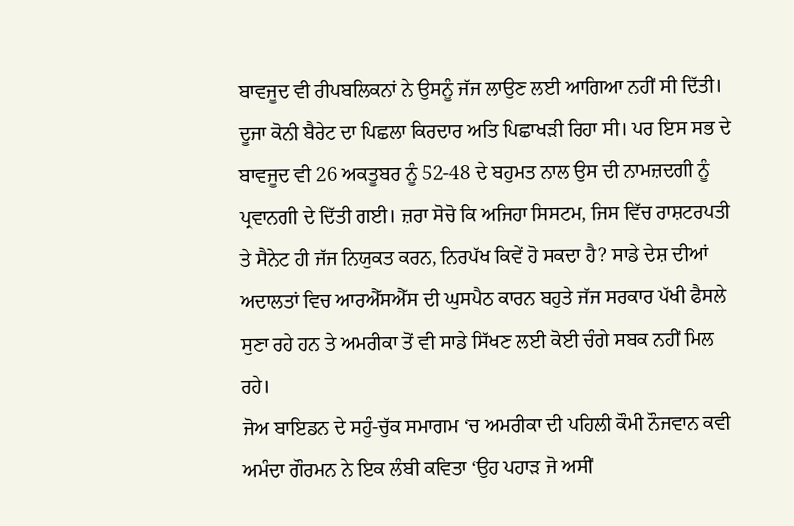ਬਾਵਜੂਦ ਵੀ ਰੀਪਬਲਿਕਨਾਂ ਨੇ ਉਸਨੂੰ ਜੱਜ ਲਾਉਣ ਲਈ ਆਗਿਆ ਨਹੀਂ ਸੀ ਦਿੱਤੀ। ਦੂਜਾ ਕੋਨੀ ਬੈਰੇਟ ਦਾ ਪਿਛਲਾ ਕਿਰਦਾਰ ਅਤਿ ਪਿਛਾਖੜੀ ਰਿਹਾ ਸੀ। ਪਰ ਇਸ ਸਭ ਦੇ ਬਾਵਜੂਦ ਵੀ 26 ਅਕਤੂਬਰ ਨੂੰ 52-48 ਦੇ ਬਹੁਮਤ ਨਾਲ ਉਸ ਦੀ ਨਾਮਜ਼ਦਗੀ ਨੂੰ ਪ੍ਰਵਾਨਗੀ ਦੇ ਦਿੱਤੀ ਗਈ। ਜ਼ਰਾ ਸੋਚੋ ਕਿ ਅਜਿਹਾ ਸਿਸਟਮ, ਜਿਸ ਵਿੱਚ ਰਾਸ਼ਟਰਪਤੀ ਤੇ ਸੈਨੇਟ ਹੀ ਜੱਜ ਨਿਯੁਕਤ ਕਰਨ, ਨਿਰਪੱਖ ਕਿਵੇਂ ਹੋ ਸਕਦਾ ਹੈ? ਸਾਡੇ ਦੇਸ਼ ਦੀਆਂ ਅਦਾਲਤਾਂ ਵਿਚ ਆਰਐੱਸਐੱਸ ਦੀ ਘੁਸਪੈਠ ਕਾਰਨ ਬਹੁਤੇ ਜੱਜ ਸਰਕਾਰ ਪੱਖੀ ਫੈਸਲੇ ਸੁਣਾ ਰਹੇ ਹਨ ਤੇ ਅਮਰੀਕਾ ਤੋਂ ਵੀ ਸਾਡੇ ਸਿੱਖਣ ਲਈ ਕੋਈ ਚੰਗੇ ਸਬਕ ਨਹੀਂ ਮਿਲ ਰਹੇ।
ਜੋਅ ਬਾਇਡਨ ਦੇ ਸਹੁੰ-ਚੁੱਕ ਸਮਾਗਮ ‘ਚ ਅਮਰੀਕਾ ਦੀ ਪਹਿਲੀ ਕੌਮੀ ਨੌਜਵਾਨ ਕਵੀ ਅਮੰਦਾ ਗੌਰਮਨ ਨੇ ਇਕ ਲੰਬੀ ਕਵਿਤਾ ‘ਉਹ ਪਹਾੜ ਜੋ ਅਸੀਂ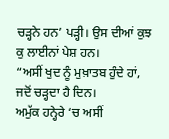ਚੜ੍ਹਨੇ ਹਨ’ ਪੜ੍ਹੀ। ਉਸ ਦੀਆਂ ਕੁਝ ਕੁ ਲਾਈਨਾਂ ਪੇਸ਼ ਹਨ।
“ਅਸੀਂ ਖੁਦ ਨੂੰ ਮੁਖ਼ਾਤਬ ਹੁੰਦੇ ਹਾਂ, ਜਦੋਂ ਚੜ੍ਹਦਾ ਹੈ ਦਿਨ।
ਅਮੁੱਕ ਹਨ੍ਹੇਰੇ ‘ਚ ਅਸੀਂ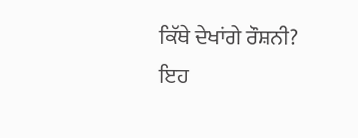ਕਿੱਥੇ ਦੇਖਾਂਗੇ ਰੌਸ਼ਨੀ?
ਇਹ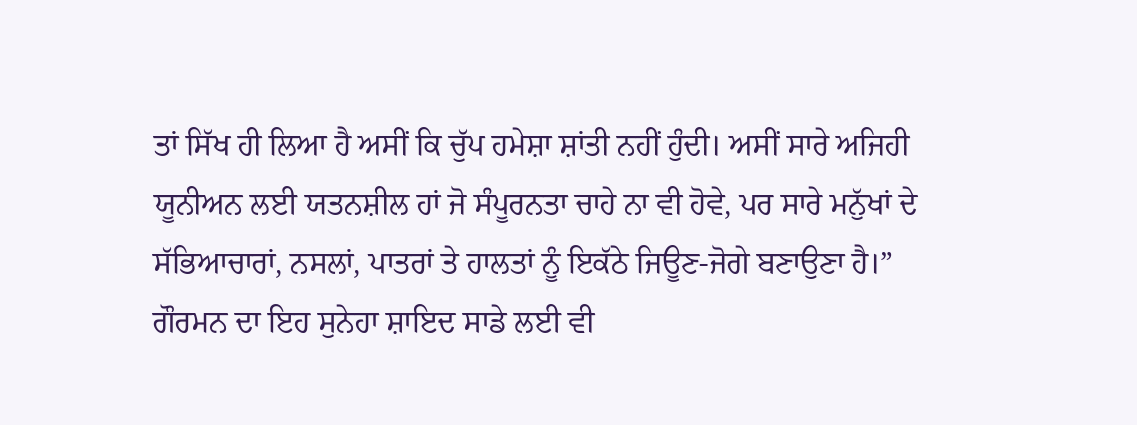ਤਾਂ ਸਿੱਖ ਹੀ ਲਿਆ ਹੈ ਅਸੀਂ ਕਿ ਚੁੱਪ ਹਮੇਸ਼ਾ ਸ਼ਾਂਤੀ ਨਹੀਂ ਹੁੰਦੀ। ਅਸੀਂ ਸਾਰੇ ਅਜਿਹੀ ਯੂਨੀਅਨ ਲਈ ਯਤਨਸ਼ੀਲ ਹਾਂ ਜੋ ਸੰਪੂਰਨਤਾ ਚਾਹੇ ਨਾ ਵੀ ਹੋਵੇ, ਪਰ ਸਾਰੇ ਮਨੁੱਖਾਂ ਦੇ ਸੱਭਿਆਚਾਰਾਂ, ਨਸਲਾਂ, ਪਾਤਰਾਂ ਤੇ ਹਾਲਤਾਂ ਨੂੰ ਇਕੱਠੇ ਜਿਊਣ-ਜੋਗੇ ਬਣਾਉਣਾ ਹੈ।”
ਗੌਰਮਨ ਦਾ ਇਹ ਸੁਨੇਹਾ ਸ਼ਾਇਦ ਸਾਡੇ ਲਈ ਵੀ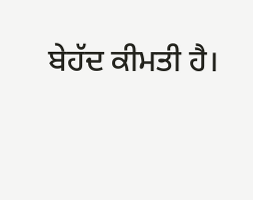ਬੇਹੱਦ ਕੀਮਤੀ ਹੈ।